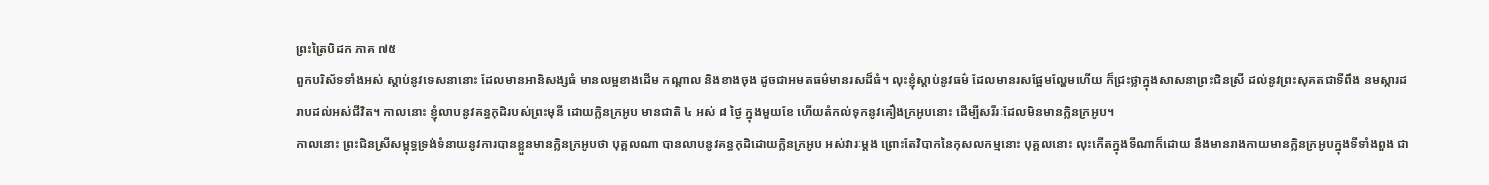ព្រះត្រៃបិដក ភាគ ៧៥
ពួកបរិស័ទទាំងអស់ ស្តាប់នូវទេសនានោះ ដែលមានអានិសង្សធំ មានលម្អខាងដើម កណ្តាល និងខាងចុង ដូចជាអមតធម៌មានរសដ៏ធំ។ លុះខ្ញុំស្តាប់នូវធម៌ ដែលមានរសផ្អែមល្ហែមហើយ ក៏ជ្រះថ្លាក្នុងសាសនាព្រះជិនស្រី ដល់នូវព្រះសុគតជាទីពឹង នមស្ការដរាបដល់អស់ជីវិត។ កាលនោះ ខ្ញុំលាបនូវគន្ធកុដិរបស់ព្រះមុនី ដោយក្លិនក្រអូប មានជាតិ ៤ អស់ ៨ ថ្ងៃ ក្នុងមួយខែ ហើយតំកល់ទុកនូវគឿងក្រអូបនោះ ដើម្បីសរីរៈដែលមិនមានក្លិនក្រអូប។
កាលនោះ ព្រះជិនស្រីសម្ពុទ្ធទ្រង់ទំនាយនូវការបានខ្លួនមានក្លិនក្រអូបថា បុគ្គលណា បានលាបនូវគន្ធកុដិដោយក្លិនក្រអូប អស់វារៈម្តង ព្រោះតែវិបាកនៃកុសលកម្មនោះ បុគ្គលនោះ លុះកើតក្នុងទីណាក៏ដោយ នឹងមានរាងកាយមានក្លិនក្រអូបក្នុងទីទាំងពួង ជា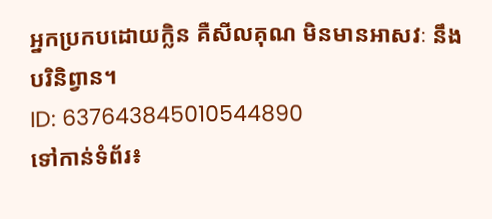អ្នកប្រកបដោយក្លិន គឺសីលគុណ មិនមានអាសវៈ នឹងបរិនិព្វាន។
ID: 637643845010544890
ទៅកាន់ទំព័រ៖